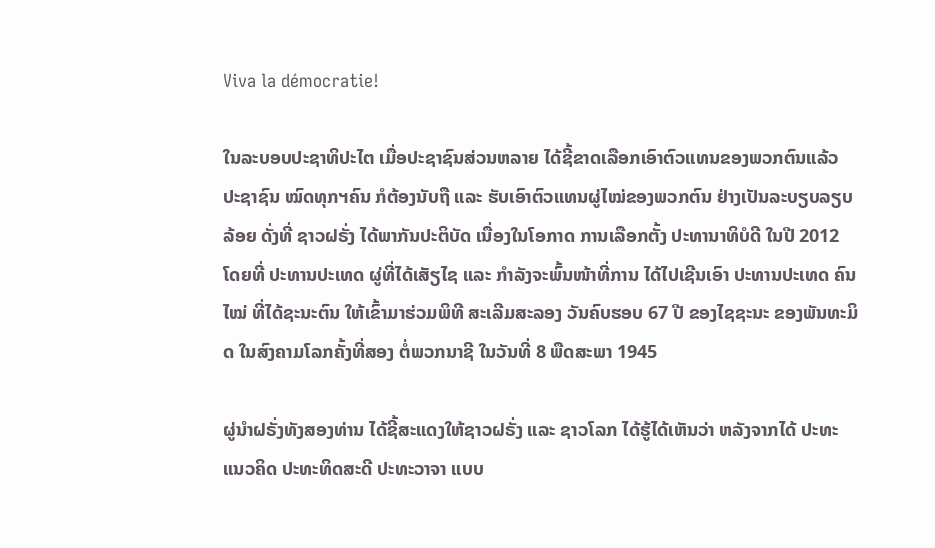Viva la démocratie!

ໃນລະບອບປະຊາທິປະໄຕ ເມື່ອປະຊາຊົນສ່ວນຫລາຍ ໄດ້ຊີ້ຂາດເລືອກເອົາຕົວແທນຂອງພວກຕົນແລ້ວ ປະຊາຊົນ ໝົດທຸກຯຄົນ ກໍຕ້ອງນັບຖື ແລະ ຮັບເອົາຕົວແທນຜູ່ໄໝ່ຂອງພວກຕົນ ຢ່າງເປັນລະບຽບລຽບລ້ອຍ ດັ່ງທີ່ ຊາວຝຣັ່ງ ໄດ້ພາກັນປະຕິບັດ ເນື່ອງໃນໂອກາດ ການເລືອກຕັ້ງ ປະທານາທິບໍດີ ໃນປີ 2012 ໂດຍທີ່ ປະທານປະເທດ ຜູ່ທີ່ໄດ້ເສັຽໄຊ ແລະ ກໍາລັງຈະພົ້ນໜ້າທີ່ການ ໄດ້ໄປເຊີນເອົາ ປະທານປະເທດ ຄົນໄໝ່ ທີ່ໄດ້ຊະນະຕົນ ໃຫ້ເຂົ້າມາຮ່ວມພິທີ ສະເລີມສະລອງ ວັນຄົບຮອບ 67 ປີ ຂອງໄຊຊະນະ ຂອງພັນທະມິດ ໃນສົງຄາມໂລກຄັ້ງທີ່ສອງ ຕໍ່ພວກນາຊີ ໃນວັນທີ່ 8 ພືດສະພາ 1945

ຜູ່ນໍາຝຣັ່ງທັງສອງທ່ານ ໄດ້ຊີ້ສະແດງໃຫ້ຊາວຝຣັ່ງ ແລະ ຊາວໂລກ ໄດ້ຮູ້ໄດ້ເຫັນວ່າ ຫລັງຈາກໄດ້ ປະທະແນວຄິດ ປະທະທິດສະດີ ປະທະວາຈາ ແບບ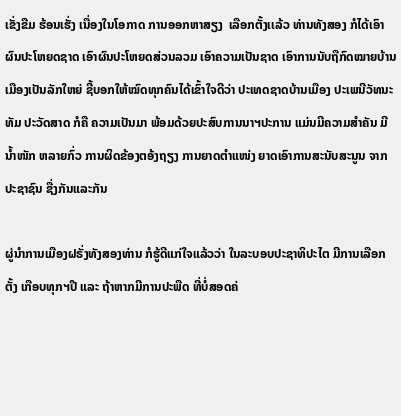ເຂັ່ງຂືມ ຮ້ອນເຮັ່ງ ເນື່ອງໃນໂອກາດ ການອອກຫາສຽງ  ເລືອກຕັ້ງເເລ້ວ ທ່ານທັງສອງ ກໍໄດ້ເອົາຜົນປະໂຫຍດຊາດ ເອົາຜົນປະໂຫຍດສ່ວນລວມ ເອົາຄວາມເປັນຊາດ ເອົາການນັບຖືກົດໝາຍບ້ານເມືອງເປັນລັກໃຫຍ່ ຊີ້ບອກໃຫ້ໝົດທຸກຄົນໄດ້ເຂົ້າໃຈດີວ່າ ປະເທດຊາດບ້ານເມືອງ ປະເພນີວັທນະທັມ ປະວັດສາດ ກໍຄື ຄວາມເປັນມາ ພ້ອມດ້ວຍປະສົບການນາຯປະການ ແມ່ນມີຄວາມສໍາຄັນ ມີນໍ້າໜັກ ຫລາຍກົ່ວ ການຜິດຂ້ອງຕອ້ງຖຽງ ການຍາດຕໍາແໜ່ງ ຍາດເອົາການສະນັບສະນູນ ຈາກປະຊາຊົນ ຊື່ງກັນແລະກັນ

ຜູ່ນໍາການເມືອງຝຣັ່ງທັງສອງທ່ານ ກໍຮູ້ດີແກ່ໃຈແລ້ວວ່າ ໃນລະບອບປະຊາທິປະໄຕ ມີການເລືອກຕັ້ງ ເກືອບທຸກຯປີ ແລະ ຖ້າຫາກມີການປະພືດ ທີ່ບໍ່ສອດຄ່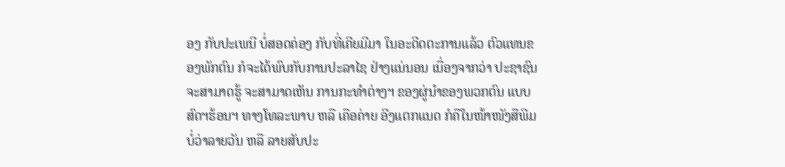ອງ ກັບປະເພນີ ບໍ່ສອດຄ່ອງ ກັບທີ່ເຄີຍມີມາ ໃນອະດີດຕະການແລ້ວ ຕົວແທນຂອງພັກຕົນ ກໍຈະໄດ້ພົບກັບການປະລາໄຊ ຢ່າງແນ່ນອນ ເນື່ອງຈາກວ່າ ປະຊາຊົນ ຈະສາມາດຮູ້ ຈະສາມາດເຫັນ ການກະທໍາຕ່າງຯ ຂອງຜູ່ນໍາຂອງພວກຕົນ ແບບສົດຯຮ້ອນຯ ທາງໂທລະພາບ ຫລື ເຄືອຄ່າຍ ອີງແຕກແນດ ກໍຄືໃນໜ້າໜັງສືພີມ ບໍ່ວ່າລາຍວັນ ຫລື ລາຍສັບປະ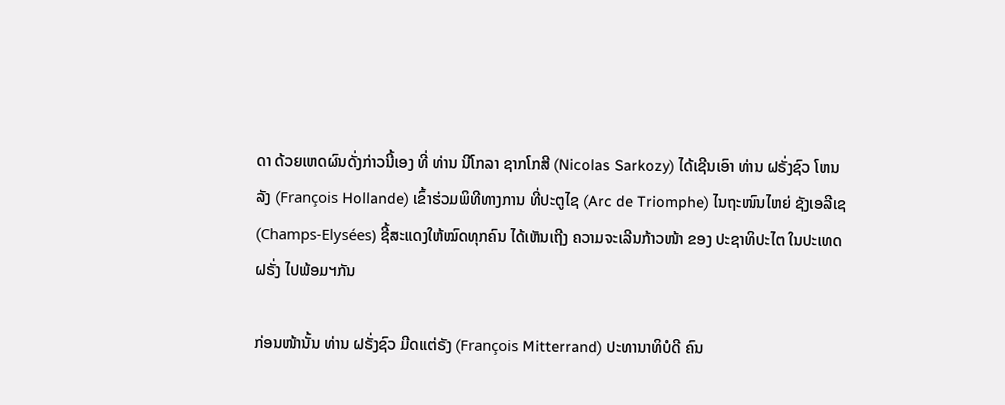ດາ ດ້ວຍເຫດຜົນດັ່ງກ່າວນີ້ເອງ ທີ່ ທ່ານ ນີໂກລາ ຊາກໂກສີ (Nicolas Sarkozy) ໄດ້ເຊີນເອົາ ທ່ານ ຝຣັ່ງຊົວ ໂຫນລັງ (François Hollande) ເຂົ້າຮ່ວມພິທີທາງການ ທີ່ປະຕູໄຊ (Arc de Triomphe) ໄນຖະໜົນໄຫຍ່ ຊັງເອລີເຊ (Champs-Elysées) ຊີ້ສະແດງໃຫ້ໝົດທຸກຄົນ ໄດ້ເຫັນເຖີງ ຄວາມຈະເລີນກ້າວໜ້າ ຂອງ ປະຊາທິປະໄຕ ໃນປະເທດຝຣັ່ງ ໄປພ້ອມຯກັນ

ກ່ອນໜ້ານັ້ນ ທ່ານ ຝຣັ່ງຊົວ ມີດແຕ່ຣັງ (François Mitterrand) ປະທານາທິບໍດີ ຄົນ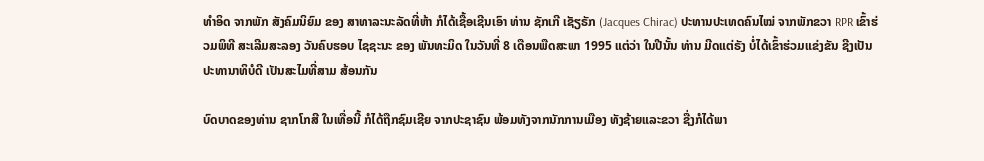ທໍາອິດ ຈາກພັກ ສັງຄົມນິຍົມ ຂອງ ສາທາລະນະລັດທີ່ຫ້າ ກໍໄດ້ເຊື້ອເຊີນເອົາ ທ່ານ ຊັກເກີ ເຊັຽຣັກ (Jacques Chirac) ປະທານປະເທດຄົນໄໝ່ ຈາກພັກຂວາ RPR ເຂົ້າຮ່ວມພິທີ ສະເລີມສະລອງ ວັນຄົບຮອບ ໄຊຊະນະ ຂອງ ພັນທະມິດ ໃນວັນທີ່ 8 ເດືອນພືດສະພາ 1995 ແຕ່ວ່າ ໃນປີນັ້ນ ທ່ານ ມີດແຕ່ຣັງ ບໍ່ໄດ້ເຂົ້າຮ່ວມແຂ່ງຂັນ ຊີງເປັນປະທານາທິບໍດີ ເປັນສະໄມທີ່ສາມ ສ້ອນກັນ

ບົດບາດຂອງທ່ານ ຊາກໂກສີ ໃນເທື່ອນີ້ ກໍໄດ້ຖືກຊົມເຊີຍ ຈາກປະຊາຊົນ ພ້ອມທັງຈາກນັກການເມືອງ ທັງຊ້າຍແລະຂວາ ຊື່ງກໍໄດ້ພາ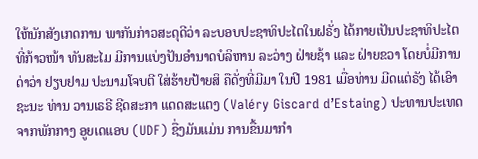ໃຫ້ນັກສັງເກດການ ພາກັນກ່າວສະດຸດີວ່າ ລະບອບປະຊາທິປະໄຕໃນຝຣັ່ງ ໄດ້ກາຍເປັນປະຊາທິປະໄຕ ທີ່ກ້າວໜ້າ ທັນສະໄມ ມີການແບ່ງປັນອໍານາດບໍລິຫານ ລະວ່າງ ຝ່າຍຊ້າ ແລະ ຝ່າຍຂວາ ໂດຍບໍ່ມີການດ່າວ່າ ຢຽບຢາມ ປະນາມໂຈບຕີ ໃສ່ຮ້າຍປ້າຍສິ ຄືດັ່ງທີ່ມີມາ ໃນປີ 1981 ເມື່ອທ່ານ ມີດແຕ່ຣັງ ໄດ້ເອົາຊະນະ ທ່ານ ວານເຣຣີ ຊີດສະກາ ແດດສະແຕງ (Valéry Giscard d’Estaing) ປະທານປະເທດ ຈາກພັກກາງ ອູຍເດແອບ (UDF) ຊື່ງມັນແມ່ນ ການຂື້ນມາກໍາ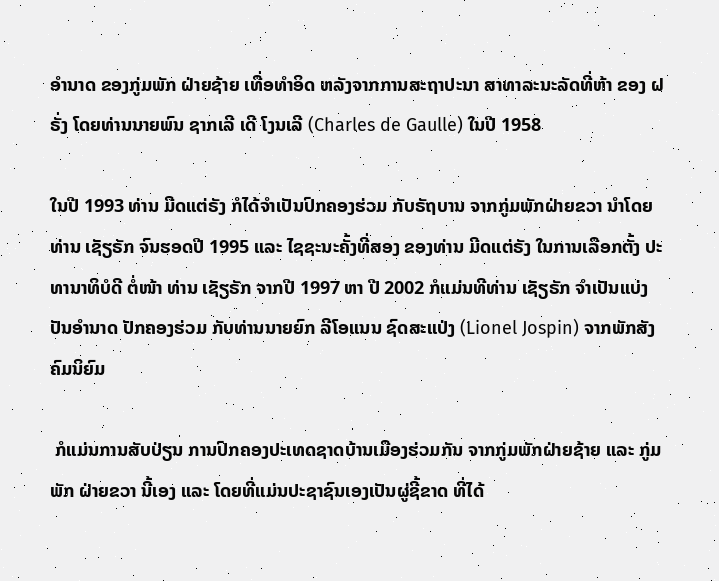ອໍານາດ ຂອງກູ່ມພັກ ຝ່າຍຊ້າຍ ເທື່ອທໍາອິດ ຫລັງຈາກການສະຖາປະນາ ສາທາລະນະລັດທີ່ຫ້າ ຂອງ ຝຣັ່ງ ໂດຍທ່ານນາຍພົນ ຊາກເລີ ເດີ ໂງນເລີ (Charles de Gaulle) ໃນປີ 1958

ໃນປີ 1993 ທ່ານ ມີດແຕ່ຣັງ ກໍໄດ້ຈໍາເປັນປົກຄອງຮ່ວມ ກັບຣັຖບານ ຈາກກູ່ມພັກຝ່າຍຂວາ ນໍາໂດຍ ທ່ານ ເຊັຽຣັກ ຈົນຮອດປີ 1995 ແລະ ໄຊຊະນະຄັ້ງທີ່ສອງ ຂອງທ່ານ ມີດແຕ່ຣັງ ໃນການເລືອກຕັ້ງ ປະທານາທິບໍດີ ຕໍ່ໜ້າ ທ່ານ ເຊັຽຣັກ ຈາກປີ 1997 ຫາ ປີ 2002 ກໍແມ່ນທີທ່ານ ເຊັຽຣັກ ຈໍາເປັນແບ່ງປັນອໍານາດ ປັກຄອງຮ່ວມ ກັບທ່ານນາຍຍົກ ລີໂອແນນ ຊົດສະແປ່ງ (Lionel Jospin) ຈາກພັກສັງຄົມນິຍົມ

 ກໍແມ່ນການສັບປ່ຽນ ການປົກຄອງປະເທດຊາດບ້ານເມືອງຮ່ວມກັນ ຈາກກູ່ມພັກຝ່າຍຊ້າຍ ແລະ ກູ່ມພັກ ຝ່າຍຂວາ ນີ້ເອງ ແລະ ໂດຍທີ່ແມ່ນປະຊາຊົນເອງເປັນຜູ່ຊີ້ຂາດ ທີ່ໄດ້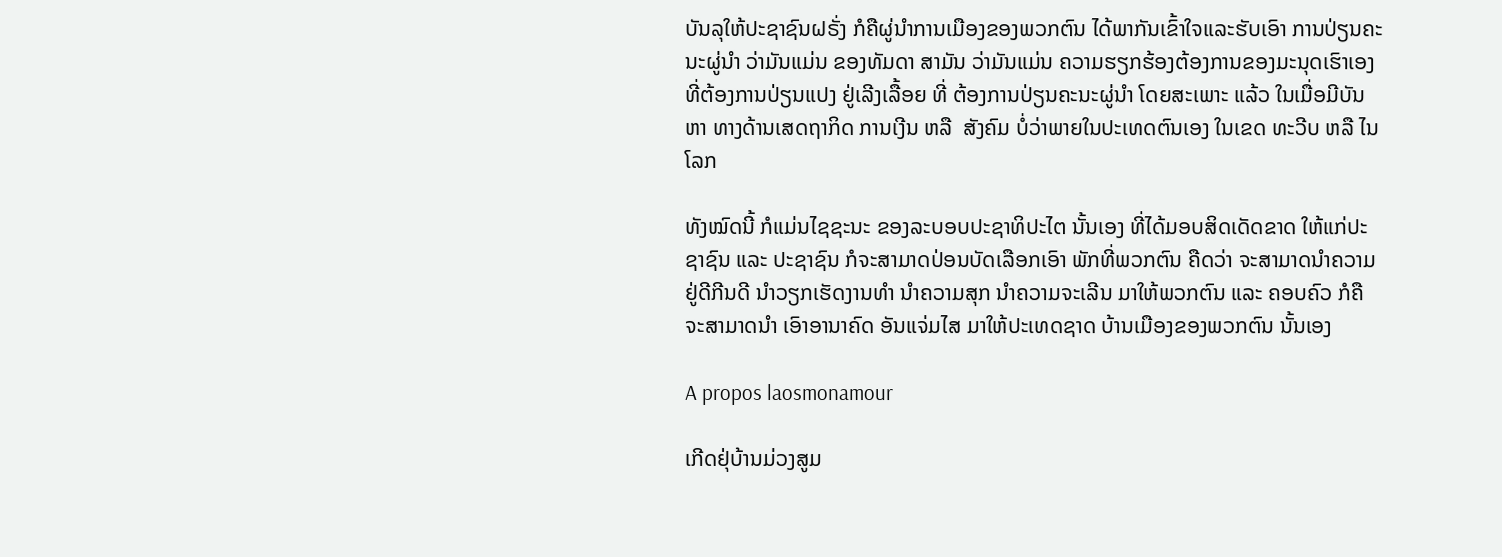ບັນລຸໃຫ້ປະຊາຊົນຝຣັ່ງ ກໍຄືຜູ່ນໍາການເມືອງຂອງພວກຕົນ ໄດ້ພາກັນເຂົ້າໃຈແລະຮັບເອົາ ການປ່ຽນຄະນະຜູ່ນໍາ ວ່າມັນແມ່ນ ຂອງທັມດາ ສາມັນ ວ່າມັນແມ່ນ ຄວາມຮຽກຮ້ອງຕ້ອງການຂອງມະນຸດເຮົາເອງ ທີ່ຕ້ອງການປ່ຽນແປງ ຢູ່ເລີງເລື້ອຍ ທີ່ ຕ້ອງການປ່ຽນຄະນະຜູ່ນໍາ ໂດຍສະເພາະ ແລ້ວ ໃນເມື່ອມີບັນຫາ ທາງດ້ານເສດຖາກິດ ການເງີນ ຫລື  ສັງຄົມ ບໍ່ວ່າພາຍໃນປະເທດຕົນເອງ ໃນເຂດ ທະວີບ ຫລື ໄນໂລກ

ທັງໝົດນີ້ ກໍແມ່ນໄຊຊະນະ ຂອງລະບອບປະຊາທິປະໄຕ ນັ້ນເອງ ທີ່ໄດ້ມອບສິດເດັດຂາດ ໃຫ້ແກ່ປະຊາຊົນ ແລະ ປະຊາຊົນ ກໍຈະສາມາດປ່ອນບັດເລືອກເອົາ ພັກທີ່ພວກຕົນ ຄືດວ່າ ຈະສາມາດນໍາຄວາມຢູ່ດີກີນດີ ນໍາວຽກເຮັດງານທໍາ ນໍາຄວາມສຸກ ນໍາຄວາມຈະເລີນ ມາໃຫ້ພວກຕົນ ແລະ ຄອບຄົວ ກໍຄື ຈະສາມາດນໍາ ເອົາອານາຄົດ ອັນແຈ່ມໄສ ມາໃຫ້ປະເທດຊາດ ບ້ານເມືອງຂອງພວກຕົນ ນັ້ນເອງ

A propos laosmonamour

ເກີດຢຸ່ບ້ານມ່ວງສູມ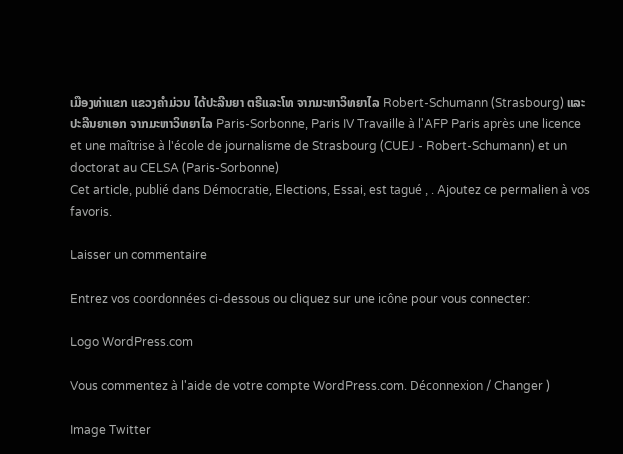ເມືອງທ່າແຂກ ແຂວງຄໍາມ່ວນ ໄດ້ປະລີນຍາ ຕຣີແລະໂທ ຈາກມະຫາວິທຍາໄລ Robert-Schumann (Strasbourg) ແລະ ປະລີນຍາເອກ ຈາກມະຫາວິທຍາໄລ Paris-Sorbonne, Paris IV Travaille à l'AFP Paris après une licence et une maîtrise à l'école de journalisme de Strasbourg (CUEJ - Robert-Schumann) et un doctorat au CELSA (Paris-Sorbonne)
Cet article, publié dans Démocratie, Elections, Essai, est tagué , . Ajoutez ce permalien à vos favoris.

Laisser un commentaire

Entrez vos coordonnées ci-dessous ou cliquez sur une icône pour vous connecter:

Logo WordPress.com

Vous commentez à l'aide de votre compte WordPress.com. Déconnexion / Changer )

Image Twitter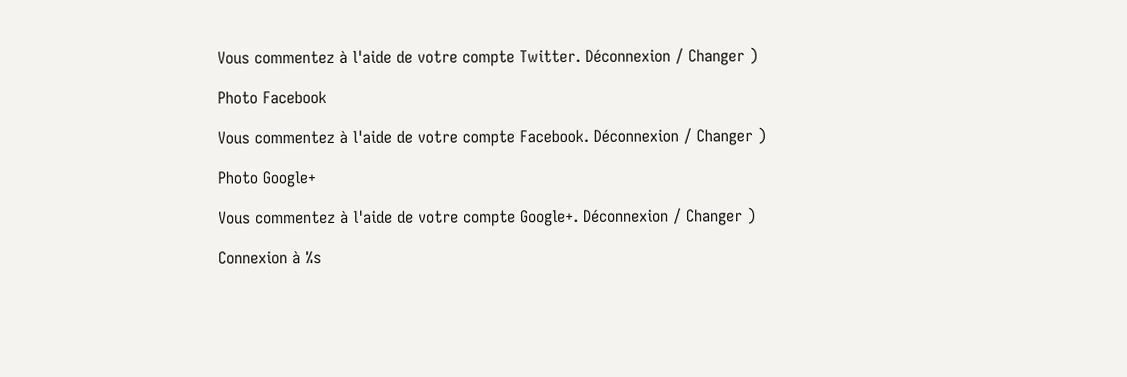Vous commentez à l'aide de votre compte Twitter. Déconnexion / Changer )

Photo Facebook

Vous commentez à l'aide de votre compte Facebook. Déconnexion / Changer )

Photo Google+

Vous commentez à l'aide de votre compte Google+. Déconnexion / Changer )

Connexion à %s